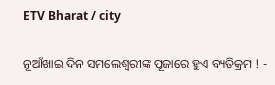ETV Bharat / city

ନୂଆଁଖାଇ ଦିନ ସମଲେଶ୍ବରୀଙ୍କ ପୂଜାରେ ହୁଏ ବ୍ୟତିକ୍ରମ ! -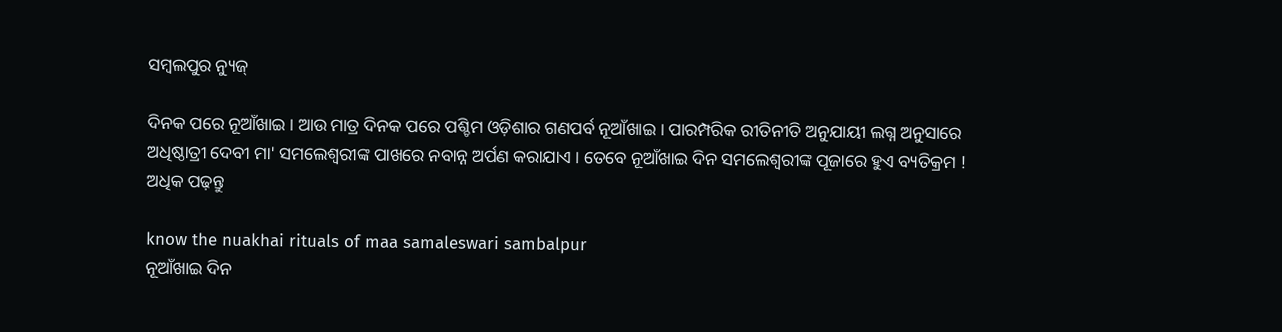ସମ୍ବଲପୁର ନ୍ୟୁଜ୍

ଦିନକ ପରେ ନୂଆଁଖାଇ । ଆଉ ମାତ୍ର ଦିନକ ପରେ ପଶ୍ଚିମ ଓଡ଼ିଶାର ଗଣପର୍ବ ନୂଆଁଖାଇ । ପାରମ୍ପରିକ ରୀତିନୀତି ଅନୁଯାୟୀ ଲଗ୍ନ ଅନୁସାରେ ଅଧିଷ୍ଠାତ୍ରୀ ଦେବୀ ମା' ସମଲେଶ୍ବରୀଙ୍କ ପାଖରେ ନବାନ୍ନ ଅର୍ପଣ କରାଯାଏ । ତେବେ ନୂଆଁଖାଇ ଦିନ ସମଲେଶ୍ବରୀଙ୍କ ପୂଜାରେ ହୁଏ ବ୍ୟତିକ୍ରମ ! ଅଧିକ ପଢ଼ନ୍ତୁ

know the nuakhai rituals of maa samaleswari sambalpur
ନୂଆଁଖାଇ ଦିନ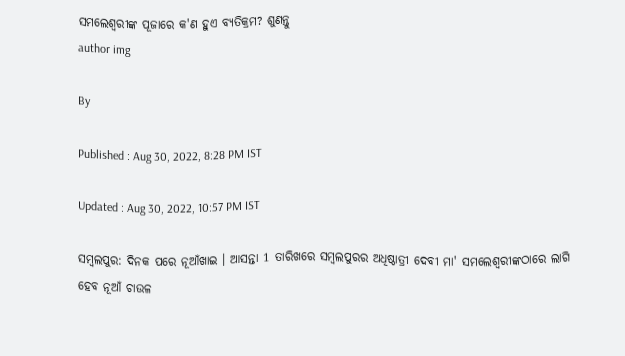ସମଲେଶ୍ବରୀଙ୍କ ପୂଜାରେ କ'ଣ ହୁଏ ବ୍ୟତିକ୍ରମ? ଶୁଣନ୍ତୁ
author img

By

Published : Aug 30, 2022, 8:28 PM IST

Updated : Aug 30, 2022, 10:57 PM IST

ସମ୍ବଲପୁର: ଦିନକ ପରେ ନୂଆଁଖାଇ । ଆସନ୍ତା 1 ତାରିଖରେ ସମ୍ବଲପୁରର ଅଧିଷ୍ଠାତ୍ରୀ ଦେବୀ ମା' ସମଲେଶ୍ବରୀଙ୍କଠାରେ ଲାଗି ହେବ ନୂଆଁ ଚାଉଳ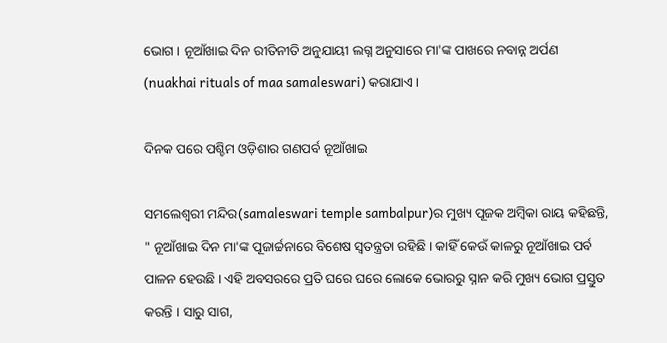ଭୋଗ । ନୂଆଁଖାଇ ଦିନ ରୀତିନୀତି ଅନୁଯାୟୀ ଲଗ୍ନ ଅନୁସାରେ ମା'ଙ୍କ ପାଖରେ ନବାନ୍ନ ଅର୍ପଣ (nuakhai rituals of maa samaleswari) କରାଯାଏ ।

ଦିନକ ପରେ ପଶ୍ଚିମ ଓଡ଼ିଶାର ଗଣପର୍ବ ନୂଆଁଖାଇ

ସମଲେଶ୍ବରୀ ମନ୍ଦିର(samaleswari temple sambalpur)ର ମୁଖ୍ୟ ପୂଜକ ଅମ୍ବିକା ରାୟ କହିଛନ୍ତି, " ନୂଆଁଖାଇ ଦିନ ମା'ଙ୍କ ପୂଜାର୍ଚ୍ଚନାରେ ବିଶେଷ ସ୍ବତନ୍ତ୍ରତା ରହିଛି । କାହିଁ କେଉଁ କାଳରୁ ନୂଆଁଖାଇ ପର୍ବ ପାଳନ ହେଉଛି । ଏହି ଅବସରରେ ପ୍ରତି ଘରେ ଘରେ ଲୋକେ ଭୋରରୁ ସ୍ନାନ କରି ମୁଖ୍ୟ ଭୋଗ ପ୍ରସ୍ତୁତ କରନ୍ତି । ସାରୁ ସାଗ,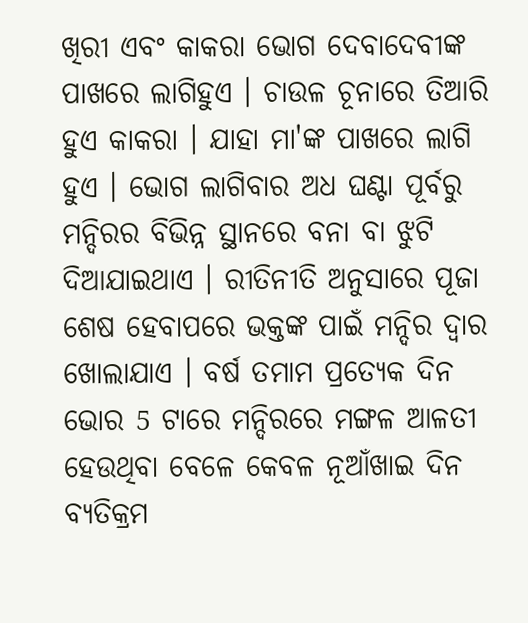ଖିରୀ ଏବଂ କାକରା ଭୋଗ ଦେବାଦେବୀଙ୍କ ପାଖରେ ଲାଗିହୁଏ । ଚାଉଳ ଚୂନାରେ ତିଆରି ହୁଏ କାକରା । ଯାହା ମା'ଙ୍କ ପାଖରେ ଲାଗି ହୁଏ । ଭୋଗ ଲାଗିବାର ଅଧ ଘଣ୍ଟା ପୂର୍ବରୁ ମନ୍ଦିରର ବିଭିନ୍ନ ସ୍ଥାନରେ ବନା ବା ଝୁଟି ଦିଆଯାଇଥାଏ । ରୀତିନୀତି ଅନୁସାରେ ପୂଜା ଶେଷ ହେବାପରେ ଭକ୍ତଙ୍କ ପାଇଁ ମନ୍ଦିର ଦ୍ବାର ଖୋଲାଯାଏ । ବର୍ଷ ତମାମ ପ୍ରତ୍ୟେକ ଦିନ ଭୋର 5 ଟାରେ ମନ୍ଦିରରେ ମଙ୍ଗଳ ଆଳତୀ ହେଉଥିବା ବେଳେ କେବଳ ନୂଆଁଖାଇ ଦିନ ବ୍ୟତିକ୍ରମ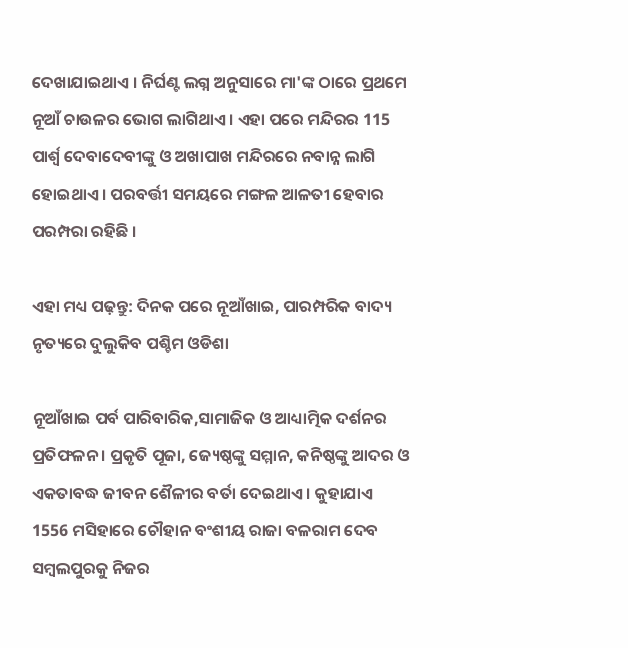ଦେଖାଯାଇଥାଏ । ନିର୍ଘଣ୍ଟ ଲଗ୍ନ ଅନୁସାରେ ମା'ଙ୍କ ଠାରେ ପ୍ରଥମେ ନୂଆଁ ଚାଉଳର ଭୋଗ ଲାଗିଥାଏ । ଏହା ପରେ ମନ୍ଦିରର 115 ପାର୍ଶ୍ଵ ଦେବାଦେବୀଙ୍କୁ ଓ ଅଖାପାଖ ମନ୍ଦିରରେ ନବାନ୍ନ ଲାଗି ହୋଇଥାଏ । ପରବର୍ତ୍ତୀ ସମୟରେ ମଙ୍ଗଳ ଆଳତୀ ହେବାର ପରମ୍ପରା ରହିଛି ।

ଏହା ମଧ୍ୟ ପଢ଼ନ୍ତୁ: ଦିନକ ପରେ ନୂଆଁଖାଇ, ପାରମ୍ପରିକ ବାଦ୍ୟ ନୃତ୍ୟରେ ଦୁଲୁକିବ ପଶ୍ଚିମ ଓଡିଶା

ନୂଆଁଖାଇ ପର୍ବ ପାରିବାରିକ,ସାମାଜିକ ଓ ଆଧ୍ୟାତ୍ମିକ ଦର୍ଶନର ପ୍ରତିଫଳନ । ପ୍ରକୃତି ପୂଜା, ଜ୍ୟେଷ୍ଠଙ୍କୁ ସମ୍ମାନ, କନିଷ୍ଠଙ୍କୁ ଆଦର ଓ ଏକତାବଦ୍ଧ ଜୀବନ ଶୈଳୀର ବର୍ତା ଦେଇଥାଏ । କୁହାଯାଏ 1556 ମସିହାରେ ଚୌହାନ ବଂଶୀୟ ରାଜା ବଳରାମ ଦେବ ସମ୍ବଲପୁରକୁ ନିଜର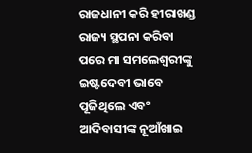ରାଜଧାନୀ କରି ହୀରାଖଣ୍ଡ ରାଜ୍ୟ ସ୍ଥପନା କରିବା ପରେ ମା ସମଲେଶ୍ବରୀଙ୍କୁ ଇଷ୍ଟଦେବୀ ଭାବେ ପୂଜିଥିଲେ ଏବଂ ଆଦିବାସୀଙ୍କ ନୂଆଁଖାଇ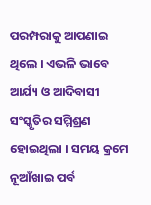ପରମ୍ପରାକୁ ଆପଣାଇ ଥିଲେ । ଏଭଳି ଭାବେ ଆର୍ଯ୍ୟ ଓ ଆଦିବାସୀ ସଂସ୍କୃତିର ସମ୍ମିଶ୍ରଣ ହୋଇଥିଲା । ସମୟ କ୍ରମେ ନୂଆଁଖାଇ ପର୍ବ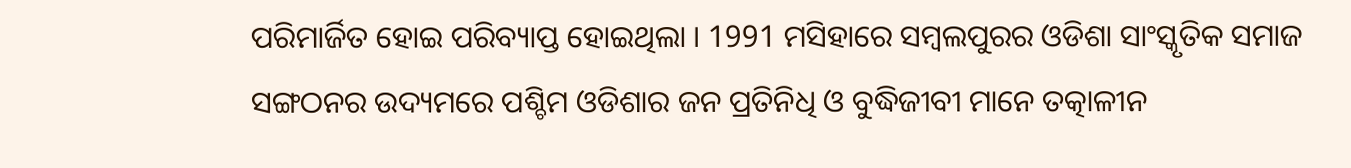ପରିମାର୍ଜିତ ହୋଇ ପରିବ୍ୟାପ୍ତ ହୋଇଥିଲା । 1991 ମସିହାରେ ସମ୍ବଲପୁରର ଓଡିଶା ସାଂସ୍କୃତିକ ସମାଜ ସଙ୍ଗଠନର ଉଦ୍ୟମରେ ପଶ୍ଚିମ ଓଡିଶାର ଜନ ପ୍ରତିନିଧି ଓ ବୁଦ୍ଧିଜୀବୀ ମାନେ ତତ୍କାଳୀନ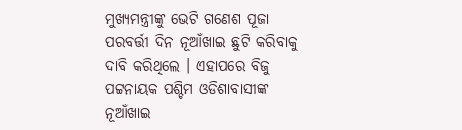ମୁଖ୍ୟମନ୍ତ୍ରୀଙ୍କୁ ଭେଟି ଗଣେଶ ପୂଜା ପରବର୍ତ୍ତୀ ଦିନ ନୂଆଁଖାଇ ଛୁଟି କରିବାକୁ ଦାବି କରିଥିଲେ । ଏହାପରେ ବିଜୁ ପଟ୍ଟନାୟକ ପଶ୍ଚିମ ଓଡିଶାବାସୀଙ୍କ ନୂଆଁଖାଇ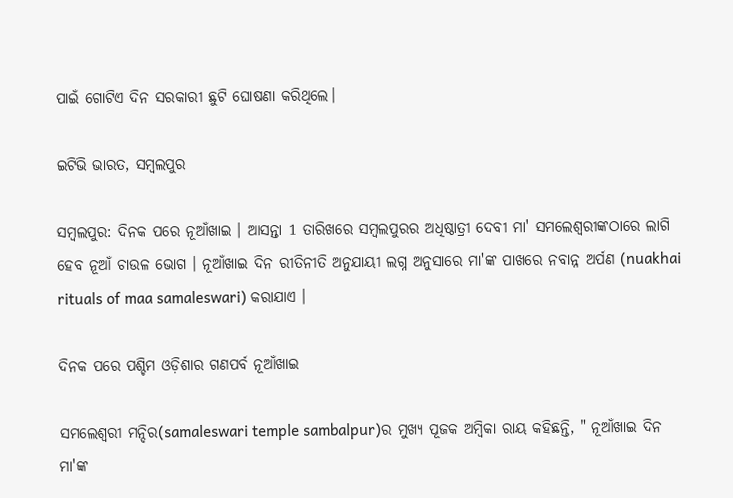ପାଇଁ ଗୋଟିଏ ଦିନ ସରକାରୀ ଛୁଟି ଘୋଷଣା କରିଥିଲେ।

ଇଟିଭି ଭାରତ, ସମ୍ବଲପୁର

ସମ୍ବଲପୁର: ଦିନକ ପରେ ନୂଆଁଖାଇ । ଆସନ୍ତା 1 ତାରିଖରେ ସମ୍ବଲପୁରର ଅଧିଷ୍ଠାତ୍ରୀ ଦେବୀ ମା' ସମଲେଶ୍ବରୀଙ୍କଠାରେ ଲାଗି ହେବ ନୂଆଁ ଚାଉଳ ଭୋଗ । ନୂଆଁଖାଇ ଦିନ ରୀତିନୀତି ଅନୁଯାୟୀ ଲଗ୍ନ ଅନୁସାରେ ମା'ଙ୍କ ପାଖରେ ନବାନ୍ନ ଅର୍ପଣ (nuakhai rituals of maa samaleswari) କରାଯାଏ ।

ଦିନକ ପରେ ପଶ୍ଚିମ ଓଡ଼ିଶାର ଗଣପର୍ବ ନୂଆଁଖାଇ

ସମଲେଶ୍ବରୀ ମନ୍ଦିର(samaleswari temple sambalpur)ର ମୁଖ୍ୟ ପୂଜକ ଅମ୍ବିକା ରାୟ କହିଛନ୍ତି, " ନୂଆଁଖାଇ ଦିନ ମା'ଙ୍କ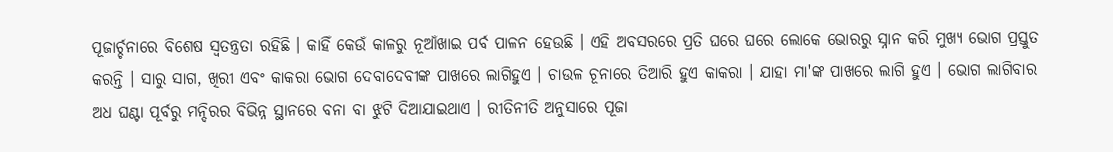ପୂଜାର୍ଚ୍ଚନାରେ ବିଶେଷ ସ୍ବତନ୍ତ୍ରତା ରହିଛି । କାହିଁ କେଉଁ କାଳରୁ ନୂଆଁଖାଇ ପର୍ବ ପାଳନ ହେଉଛି । ଏହି ଅବସରରେ ପ୍ରତି ଘରେ ଘରେ ଲୋକେ ଭୋରରୁ ସ୍ନାନ କରି ମୁଖ୍ୟ ଭୋଗ ପ୍ରସ୍ତୁତ କରନ୍ତି । ସାରୁ ସାଗ, ଖିରୀ ଏବଂ କାକରା ଭୋଗ ଦେବାଦେବୀଙ୍କ ପାଖରେ ଲାଗିହୁଏ । ଚାଉଳ ଚୂନାରେ ତିଆରି ହୁଏ କାକରା । ଯାହା ମା'ଙ୍କ ପାଖରେ ଲାଗି ହୁଏ । ଭୋଗ ଲାଗିବାର ଅଧ ଘଣ୍ଟା ପୂର୍ବରୁ ମନ୍ଦିରର ବିଭିନ୍ନ ସ୍ଥାନରେ ବନା ବା ଝୁଟି ଦିଆଯାଇଥାଏ । ରୀତିନୀତି ଅନୁସାରେ ପୂଜା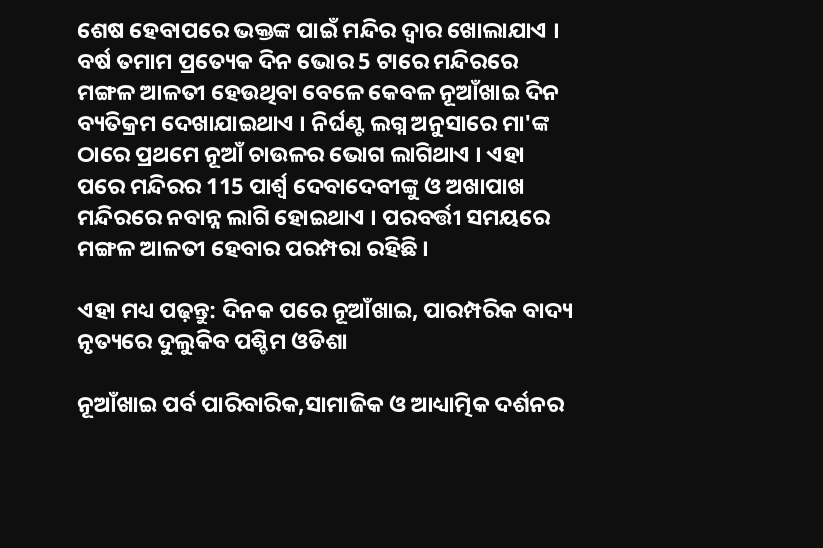ଶେଷ ହେବାପରେ ଭକ୍ତଙ୍କ ପାଇଁ ମନ୍ଦିର ଦ୍ବାର ଖୋଲାଯାଏ । ବର୍ଷ ତମାମ ପ୍ରତ୍ୟେକ ଦିନ ଭୋର 5 ଟାରେ ମନ୍ଦିରରେ ମଙ୍ଗଳ ଆଳତୀ ହେଉଥିବା ବେଳେ କେବଳ ନୂଆଁଖାଇ ଦିନ ବ୍ୟତିକ୍ରମ ଦେଖାଯାଇଥାଏ । ନିର୍ଘଣ୍ଟ ଲଗ୍ନ ଅନୁସାରେ ମା'ଙ୍କ ଠାରେ ପ୍ରଥମେ ନୂଆଁ ଚାଉଳର ଭୋଗ ଲାଗିଥାଏ । ଏହା ପରେ ମନ୍ଦିରର 115 ପାର୍ଶ୍ଵ ଦେବାଦେବୀଙ୍କୁ ଓ ଅଖାପାଖ ମନ୍ଦିରରେ ନବାନ୍ନ ଲାଗି ହୋଇଥାଏ । ପରବର୍ତ୍ତୀ ସମୟରେ ମଙ୍ଗଳ ଆଳତୀ ହେବାର ପରମ୍ପରା ରହିଛି ।

ଏହା ମଧ୍ୟ ପଢ଼ନ୍ତୁ: ଦିନକ ପରେ ନୂଆଁଖାଇ, ପାରମ୍ପରିକ ବାଦ୍ୟ ନୃତ୍ୟରେ ଦୁଲୁକିବ ପଶ୍ଚିମ ଓଡିଶା

ନୂଆଁଖାଇ ପର୍ବ ପାରିବାରିକ,ସାମାଜିକ ଓ ଆଧ୍ୟାତ୍ମିକ ଦର୍ଶନର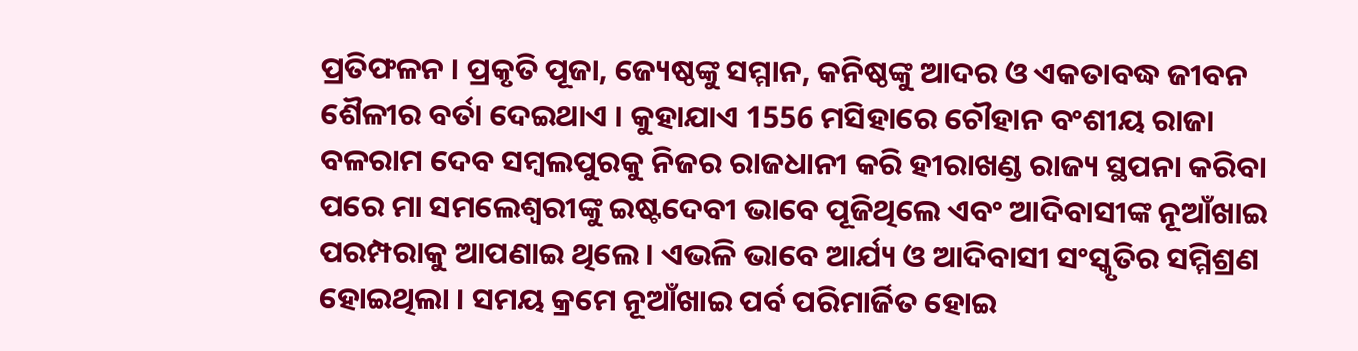ପ୍ରତିଫଳନ । ପ୍ରକୃତି ପୂଜା, ଜ୍ୟେଷ୍ଠଙ୍କୁ ସମ୍ମାନ, କନିଷ୍ଠଙ୍କୁ ଆଦର ଓ ଏକତାବଦ୍ଧ ଜୀବନ ଶୈଳୀର ବର୍ତା ଦେଇଥାଏ । କୁହାଯାଏ 1556 ମସିହାରେ ଚୌହାନ ବଂଶୀୟ ରାଜା ବଳରାମ ଦେବ ସମ୍ବଲପୁରକୁ ନିଜର ରାଜଧାନୀ କରି ହୀରାଖଣ୍ଡ ରାଜ୍ୟ ସ୍ଥପନା କରିବା ପରେ ମା ସମଲେଶ୍ବରୀଙ୍କୁ ଇଷ୍ଟଦେବୀ ଭାବେ ପୂଜିଥିଲେ ଏବଂ ଆଦିବାସୀଙ୍କ ନୂଆଁଖାଇ ପରମ୍ପରାକୁ ଆପଣାଇ ଥିଲେ । ଏଭଳି ଭାବେ ଆର୍ଯ୍ୟ ଓ ଆଦିବାସୀ ସଂସ୍କୃତିର ସମ୍ମିଶ୍ରଣ ହୋଇଥିଲା । ସମୟ କ୍ରମେ ନୂଆଁଖାଇ ପର୍ବ ପରିମାର୍ଜିତ ହୋଇ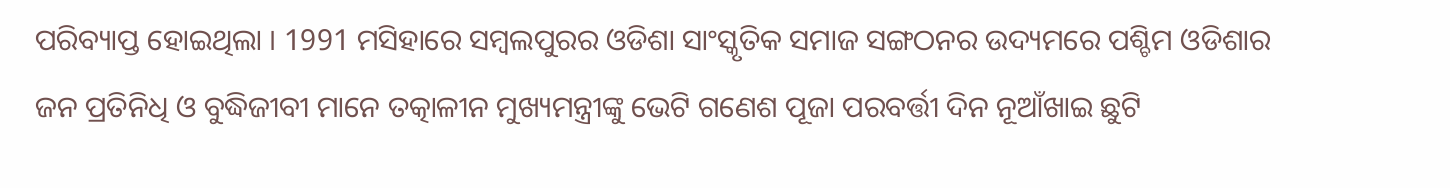ପରିବ୍ୟାପ୍ତ ହୋଇଥିଲା । 1991 ମସିହାରେ ସମ୍ବଲପୁରର ଓଡିଶା ସାଂସ୍କୃତିକ ସମାଜ ସଙ୍ଗଠନର ଉଦ୍ୟମରେ ପଶ୍ଚିମ ଓଡିଶାର ଜନ ପ୍ରତିନିଧି ଓ ବୁଦ୍ଧିଜୀବୀ ମାନେ ତତ୍କାଳୀନ ମୁଖ୍ୟମନ୍ତ୍ରୀଙ୍କୁ ଭେଟି ଗଣେଶ ପୂଜା ପରବର୍ତ୍ତୀ ଦିନ ନୂଆଁଖାଇ ଛୁଟି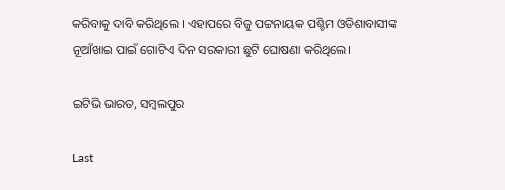କରିବାକୁ ଦାବି କରିଥିଲେ । ଏହାପରେ ବିଜୁ ପଟ୍ଟନାୟକ ପଶ୍ଚିମ ଓଡିଶାବାସୀଙ୍କ ନୂଆଁଖାଇ ପାଇଁ ଗୋଟିଏ ଦିନ ସରକାରୀ ଛୁଟି ଘୋଷଣା କରିଥିଲେ।

ଇଟିଭି ଭାରତ, ସମ୍ବଲପୁର

Last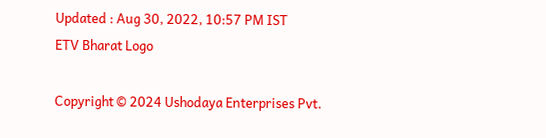Updated : Aug 30, 2022, 10:57 PM IST
ETV Bharat Logo

Copyright © 2024 Ushodaya Enterprises Pvt.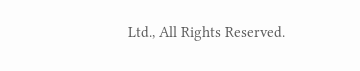Ltd., All Rights Reserved.